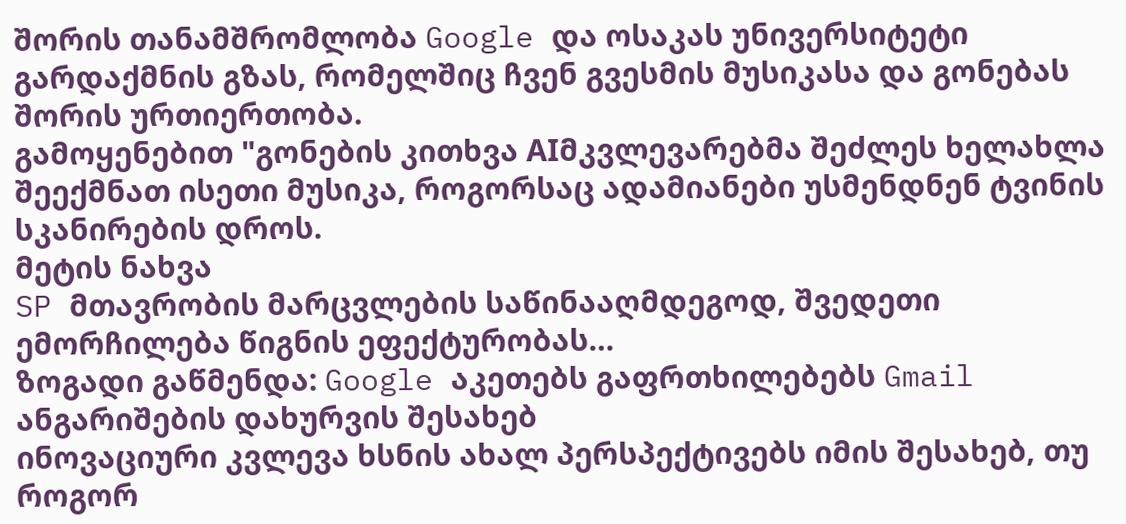შორის თანამშრომლობა Google და ოსაკას უნივერსიტეტი გარდაქმნის გზას, რომელშიც ჩვენ გვესმის მუსიკასა და გონებას შორის ურთიერთობა.
გამოყენებით "გონების კითხვა AIმკვლევარებმა შეძლეს ხელახლა შეექმნათ ისეთი მუსიკა, როგორსაც ადამიანები უსმენდნენ ტვინის სკანირების დროს.
მეტის ნახვა
SP მთავრობის მარცვლების საწინააღმდეგოდ, შვედეთი ემორჩილება წიგნის ეფექტურობას…
ზოგადი გაწმენდა: Google აკეთებს გაფრთხილებებს Gmail ანგარიშების დახურვის შესახებ
ინოვაციური კვლევა ხსნის ახალ პერსპექტივებს იმის შესახებ, თუ როგორ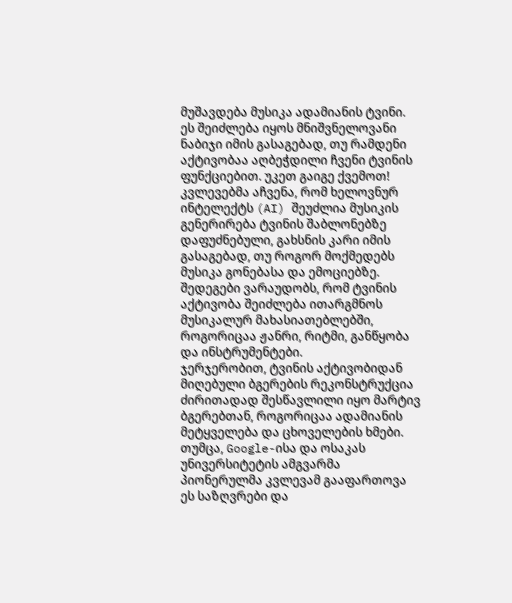მუშავდება მუსიკა ადამიანის ტვინი. ეს შეიძლება იყოს მნიშვნელოვანი ნაბიჯი იმის გასაგებად, თუ რამდენი აქტივობაა აღბეჭდილი ჩვენი ტვინის ფუნქციებით. უკეთ გაიგე ქვემოთ!
კვლევებმა აჩვენა, რომ ხელოვნურ ინტელექტს (AI) შეუძლია მუსიკის გენერირება ტვინის შაბლონებზე დაფუძნებული, გახსნის კარი იმის გასაგებად, თუ როგორ მოქმედებს მუსიკა გონებასა და ემოციებზე.
შედეგები ვარაუდობს, რომ ტვინის აქტივობა შეიძლება ითარგმნოს მუსიკალურ მახასიათებლებში, როგორიცაა ჟანრი, რიტმი, განწყობა და ინსტრუმენტები.
ჯერჯერობით, ტვინის აქტივობიდან მიღებული ბგერების რეკონსტრუქცია ძირითადად შესწავლილი იყო მარტივ ბგერებთან, როგორიცაა ადამიანის მეტყველება და ცხოველების ხმები.
თუმცა, Google-ისა და ოსაკას უნივერსიტეტის ამგვარმა პიონერულმა კვლევამ გააფართოვა ეს საზღვრები და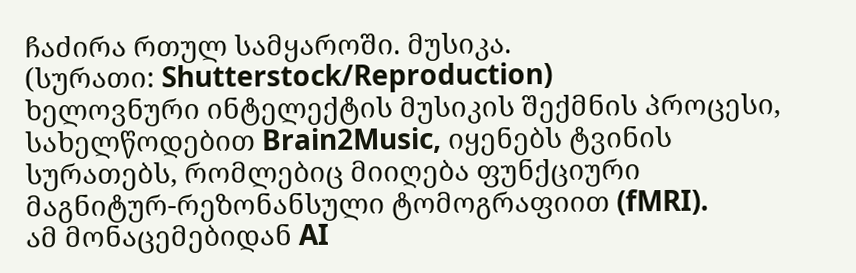ჩაძირა რთულ სამყაროში. მუსიკა.
(სურათი: Shutterstock/Reproduction)
ხელოვნური ინტელექტის მუსიკის შექმნის პროცესი, სახელწოდებით Brain2Music, იყენებს ტვინის სურათებს, რომლებიც მიიღება ფუნქციური მაგნიტურ-რეზონანსული ტომოგრაფიით (fMRI).
ამ მონაცემებიდან AI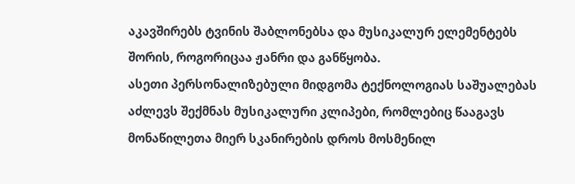აკავშირებს ტვინის შაბლონებსა და მუსიკალურ ელემენტებს შორის, როგორიცაა ჟანრი და განწყობა.
ასეთი პერსონალიზებული მიდგომა ტექნოლოგიას საშუალებას აძლევს შექმნას მუსიკალური კლიპები, რომლებიც წააგავს მონაწილეთა მიერ სკანირების დროს მოსმენილ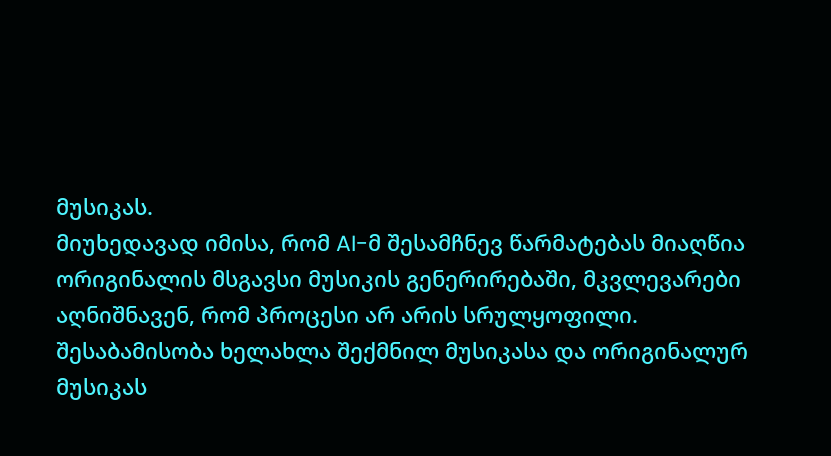მუსიკას.
მიუხედავად იმისა, რომ AI-მ შესამჩნევ წარმატებას მიაღწია ორიგინალის მსგავსი მუსიკის გენერირებაში, მკვლევარები აღნიშნავენ, რომ პროცესი არ არის სრულყოფილი.
შესაბამისობა ხელახლა შექმნილ მუსიკასა და ორიგინალურ მუსიკას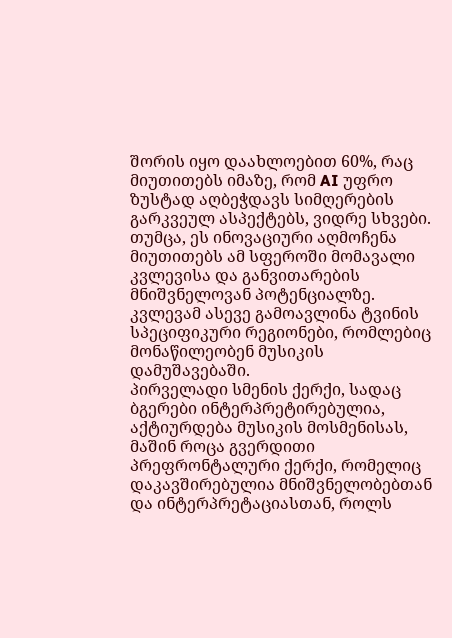შორის იყო დაახლოებით 60%, რაც მიუთითებს იმაზე, რომ AI უფრო ზუსტად აღბეჭდავს სიმღერების გარკვეულ ასპექტებს, ვიდრე სხვები.
თუმცა, ეს ინოვაციური აღმოჩენა მიუთითებს ამ სფეროში მომავალი კვლევისა და განვითარების მნიშვნელოვან პოტენციალზე. კვლევამ ასევე გამოავლინა ტვინის სპეციფიკური რეგიონები, რომლებიც მონაწილეობენ მუსიკის დამუშავებაში.
პირველადი სმენის ქერქი, სადაც ბგერები ინტერპრეტირებულია, აქტიურდება მუსიკის მოსმენისას, მაშინ როცა გვერდითი პრეფრონტალური ქერქი, რომელიც დაკავშირებულია მნიშვნელობებთან და ინტერპრეტაციასთან, როლს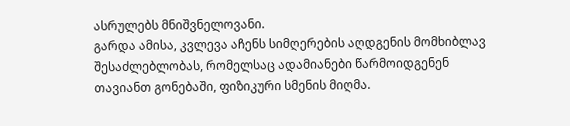ასრულებს მნიშვნელოვანი.
გარდა ამისა, კვლევა აჩენს სიმღერების აღდგენის მომხიბლავ შესაძლებლობას, რომელსაც ადამიანები წარმოიდგენენ თავიანთ გონებაში, ფიზიკური სმენის მიღმა.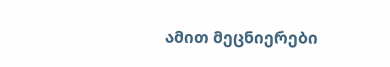ამით მეცნიერები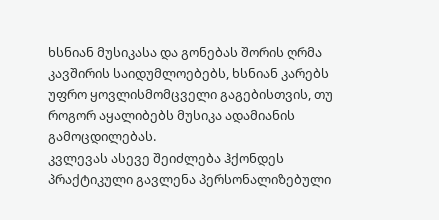ხსნიან მუსიკასა და გონებას შორის ღრმა კავშირის საიდუმლოებებს, ხსნიან კარებს უფრო ყოვლისმომცველი გაგებისთვის, თუ როგორ აყალიბებს მუსიკა ადამიანის გამოცდილებას.
კვლევას ასევე შეიძლება ჰქონდეს პრაქტიკული გავლენა პერსონალიზებული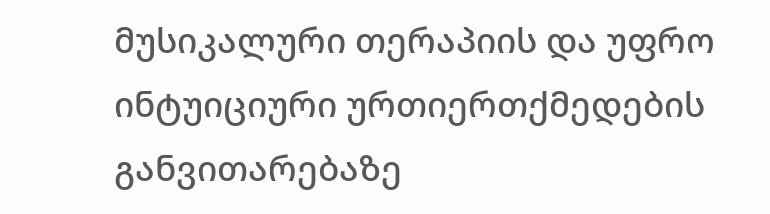მუსიკალური თერაპიის და უფრო ინტუიციური ურთიერთქმედების განვითარებაზე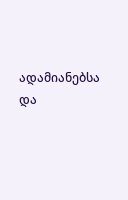ადამიანებსა და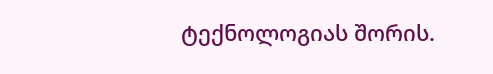ტექნოლოგიას შორის.